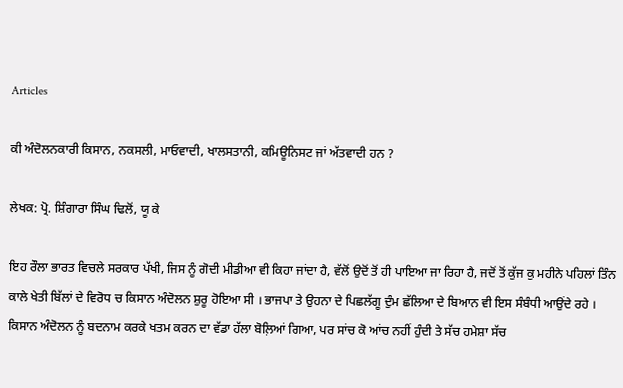Articles

ਕੀ ਅੰਦੋਲਨਕਾਰੀ ਕਿਸਾਨ, ਨਕਸਲੀ, ਮਾਓਵਾਦੀ, ਖਾਲਸਤਾਨੀ, ਕਮਿਊਨਿਸਟ ਜਾਂ ਅੱਤਵਾਦੀ ਹਨ ?

ਲੇਖਕ: ਪ੍ਰੋ. ਸ਼ਿੰਗਾਰਾ ਸਿੰਘ ਢਿਲੋਂ, ਯੂ ਕੇ

ਇਹ ਰੌਲਾ ਭਾਰਤ ਵਿਚਲੇ ਸਰਕਾਰ ਪੱਖੀ, ਜਿਸ ਨੂੰ ਗੋਦੀ ਮੀਡੀਆ ਵੀ ਕਿਹਾ ਜਾਂਦਾ ਹੈ, ਵੱਲੋਂ ਉਦੋਂ ਤੋਂ ਹੀ ਪਾਇਆ ਜਾ ਰਿਹਾ ਹੈ, ਜਦੋਂ ਤੋਂ ਕੁੱਜ ਕੁ ਮਹੀਨੇ ਪਹਿਲਾਂ ਤਿੰਨ ਕਾਲੇ ਖੇਤੀ ਬਿੱਲਾਂ ਦੇ ਵਿਰੋਧ ਚ ਕਿਸਾਨ ਅੰਦੋਲਨ ਸ਼ੁਰੂ ਹੋਇਆ ਸੀ । ਭਾਜਪਾ ਤੇ ਉਹਨਾ ਦੇ ਪਿਛਲੱਗੂ ਦੁੰਮ ਛੱਲਿਆ ਦੇ ਬਿਆਨ ਵੀ ਇਸ ਸੰਬੰਧੀ ਆਉਂਦੇ ਰਹੇ । ਕਿਸਾਨ ਅੰਦੋਲਨ ਨੂੰ ਬਦਨਾਮ ਕਰਕੇ ਖਤਮ ਕਰਨ ਦਾ ਵੱਡਾ ਹੱਲਾ ਬੋਲ਼ਿਆਂ ਗਿਆ, ਪਰ ਸਾਂਚ ਕੋ ਆਂਚ ਨਹੀਂ ਹੁੰਦੀ ਤੇ ਸੱਚ ਹਮੇਸ਼ਾ ਸੱਚ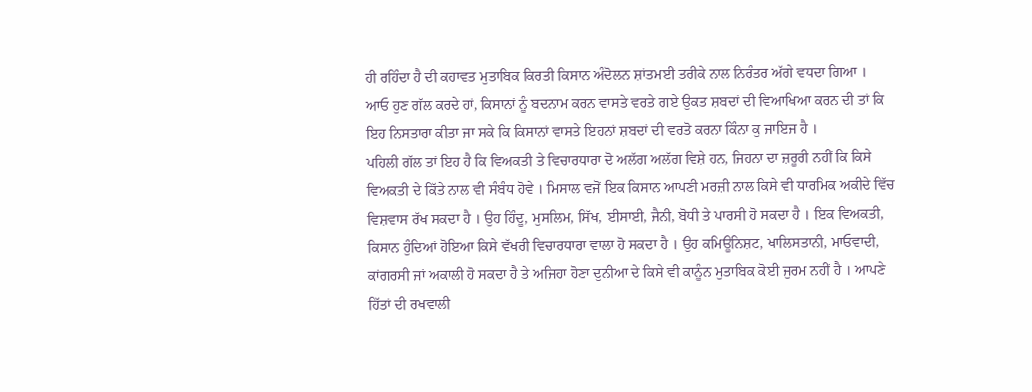ਹੀ ਰਹਿੰਦਾ ਹੈ ਦੀ ਕਹਾਵਤ ਮੁਤਾਬਿਕ ਕਿਰਤੀ ਕਿਸਾਨ ਅੰਦੋਲਨ ਸ਼ਾਂਤਮਈ ਤਰੀਕੇ ਨਾਲ ਨਿਰੰਤਰ ਅੱਗੇ ਵਧਦਾ ਗਿਆ ।
ਆਓ ਹੁਣ ਗੱਲ ਕਰਦੇ ਹਾਂ, ਕਿਸਾਨਾਂ ਨੂੰ ਬਦਨਾਮ ਕਰਨ ਵਾਸਤੇ ਵਰਤੇ ਗਏ ਉਕਤ ਸ਼ਬਦਾਂ ਦੀ ਵਿਆਖਿਆ ਕਰਨ ਦੀ ਤਾਂ ਕਿ ਇਹ ਨਿਸਤਾਰਾ ਕੀਤਾ ਜਾ ਸਕੇ ਕਿ ਕਿਸਾਨਾਂ ਵਾਸਤੇ ਇਹਨਾਂ ਸ਼ਬਦਾਂ ਦੀ ਵਰਤੋ ਕਰਨਾ ਕਿੰਨਾ ਕੁ ਜਾਇਜ ਹੈ ।
ਪਹਿਲੀ ਗੱਲ ਤਾਂ ਇਹ ਹੈ ਕਿ ਵਿਅਕਤੀ ਤੇ ਵਿਚਾਰਧਾਰਾ ਦੋ ਅਲੱਗ ਅਲੱਗ ਵਿਸ਼ੇ ਹਨ, ਜਿਹਨਾ ਦਾ ਜ਼ਰੂਰੀ ਨਹੀਂ ਕਿ ਕਿਸੇ ਵਿਅਕਤੀ ਦੇ ਕਿੱਤੇ ਨਾਲ ਵੀ ਸੰਬੰਧ ਹੋਵੇ । ਮਿਸਾਲ ਵਜੋਂ ਇਕ ਕਿਸਾਨ ਆਪਣੀ ਮਰਜ਼ੀ ਨਾਲ ਕਿਸੇ ਵੀ ਧਾਰਮਿਕ ਅਕੀਦੇ ਵਿੱਚ ਵਿਸ਼ਵਾਸ ਰੱਖ ਸਕਦਾ ਹੈ । ਉਹ ਹਿੰਦੂ, ਮੁਸਲਿਮ, ਸਿੱਖ, ਈਸਾਈ, ਜੈਨੀ, ਬੋਧੀ ਤੇ ਪਾਰਸੀ ਹੋ ਸਕਦਾ ਹੈ । ਇਕ ਵਿਅਕਤੀ, ਕਿਸਾਨ ਹੁੰਦਿਆਂ ਹੋਇਆ ਕਿਸੇ ਵੱਖਰੀ ਵਿਚਾਰਧਾਰਾ ਵਾਲਾ ਹੋ ਸਕਦਾ ਹੈ । ਉਹ ਕਮਿਊਨਿਸ਼ਟ, ਖਾਲਿਸਤਾਨੀ, ਮਾਓਵਾਦੀ, ਕਾਂਗਰਸੀ ਜਾਂ ਅਕਾਲੀ ਹੋ ਸਕਦਾ ਹੈ ਤੇ ਅਜਿਹਾ ਹੋਣਾ ਦੁਨੀਆ ਦੇ ਕਿਸੇ ਵੀ ਕਾਨੂੰਨ ਮੁਤਾਬਿਕ ਕੋਈ ਜੁਰਮ ਨਹੀਂ ਹੈ । ਆਪਣੇ ਹਿੱਤਾਂ ਦੀ ਰਖਵਾਲੀ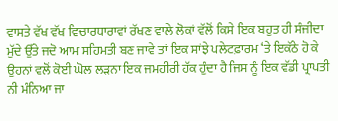ਵਾਸਤੇ ਵੱਖ ਵੱਖ ਵਿਚਾਰਧਾਰਾਵਾਂ ਰੱਖਣ ਵਾਲੇ ਲੋਕਾਂ ਵੱਲੋਂ ਕਿਸੇ ਇਕ ਬਹੁਤ ਹੀ ਸੰਜੀਦਾ ਮੁੱਦੇ ਉੱਤੇ ਜਦੋ ਆਮ ਸਹਿਮਤੀ ਬਣ ਜਾਵੇ ਤਾਂ ਇਕ ਸਾਂਝੇ ਪਲੇਟਫ਼ਾਰਮ ‘ਤੇ ਇਕੱਠੇ ਹੋ ਕੇ ਉਹਨਾਂ ਵਲੋਂ ਕੋਈ ਘੋਲ ਲੜਨਾ ਇਕ ਜਮਹੀਰੀ ਹੱਕ ਹੁੰਦਾ ਹੈ ਜਿਸ ਨੂੰ ਇਕ ਵੱਡੀ ਪ੍ਰਾਪਤੀ ਨੀ ਮੰਨਿਆ ਜਾ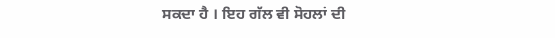ਸਕਦਾ ਹੈ । ਇਹ ਗੱਲ ਵੀ ਸੋਹਲਾਂ ਦੀ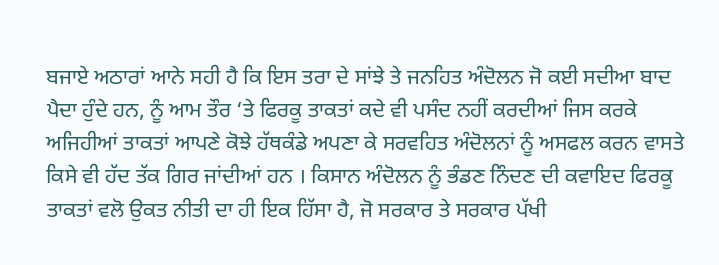ਬਜਾਏ ਅਠਾਰਾਂ ਆਨੇ ਸਹੀ ਹੈ ਕਿ ਇਸ ਤਰਾ ਦੇ ਸਾਂਝੇ ਤੇ ਜਨਹਿਤ ਅੰਦੋਲਨ ਜੋ ਕਈ ਸਦੀਆ ਬਾਦ ਪੈਦਾ ਹੁੰਦੇ ਹਨ, ਨੂੰ ਆਮ ਤੌਰ ‘ਤੇ ਫਿਰਕੂ ਤਾਕਤਾਂ ਕਦੇ ਵੀ ਪਸੰਦ ਨਹੀਂ ਕਰਦੀਆਂ ਜਿਸ ਕਰਕੇ ਅਜਿਹੀਆਂ ਤਾਕਤਾਂ ਆਪਣੇ ਕੋਝੇ ਹੱਥਕੰਡੇ ਅਪਣਾ ਕੇ ਸਰਵਹਿਤ ਅੰਦੋਲਨਾਂ ਨੂੰ ਅਸਫਲ ਕਰਨ ਵਾਸਤੇ ਕਿਸੇ ਵੀ ਹੱਦ ਤੱਕ ਗਿਰ ਜਾਂਦੀਆਂ ਹਨ । ਕਿਸਾਨ ਅੰਦੋਲਨ ਨੂੰ ਭੰਡਣ ਨਿੰਦਣ ਦੀ ਕਵਾਇਦ ਫਿਰਕੂ ਤਾਕਤਾਂ ਵਲੋ ਉਕਤ ਨੀਤੀ ਦਾ ਹੀ ਇਕ ਹਿੱਸਾ ਹੈ, ਜੋ ਸਰਕਾਰ ਤੇ ਸਰਕਾਰ ਪੱਖੀ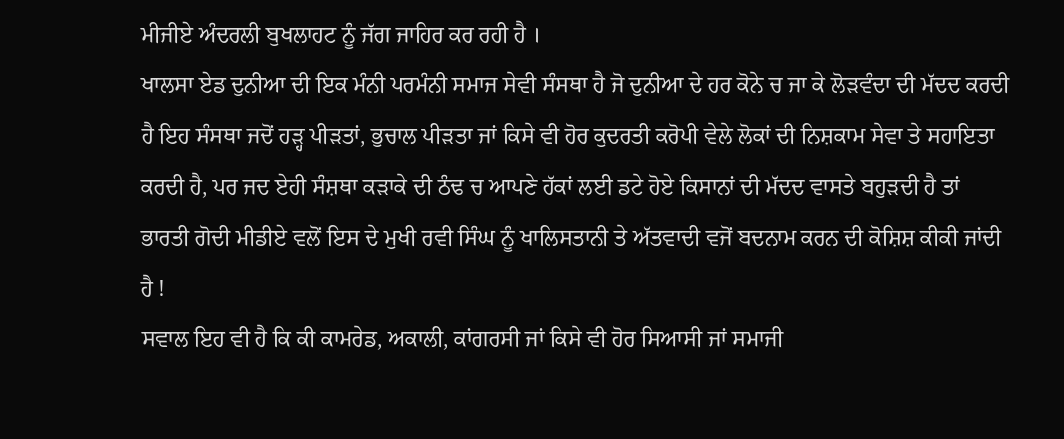ਮੀਜੀਏ ਅੰਦਰਲੀ ਬੁਖਲਾਹਟ ਨੂੰ ਜੱਗ ਜਾਹਿਰ ਕਰ ਰਹੀ ਹੈ ।
ਖਾਲਸਾ ਏਡ ਦੁਨੀਆ ਦੀ ਇਕ ਮੰਨੀ ਪਰਮੰਨੀ ਸਮਾਜ ਸੇਵੀ ਸੰਸਥਾ ਹੈ ਜੋ ਦੁਨੀਆ ਦੇ ਹਰ ਕੋਨੇ ਚ ਜਾ ਕੇ ਲੋੜਵੰਦਾ ਦੀ ਮੱਦਦ ਕਰਦੀ ਹੈ ਇਹ ਸੰਸਥਾ ਜਦੋਂ ਹੜ੍ਹ ਪੀੜਤਾਂ, ਭੁਚਾਲ ਪੀੜਤਾ ਜਾਂ ਕਿਸੇ ਵੀ ਹੋਰ ਕੁਦਰਤੀ ਕਰੋਪੀ ਵੇਲੇ ਲੋਕਾਂ ਦੀ ਨਿਸ਼ਕਾਮ ਸੇਵਾ ਤੇ ਸਹਾਇਤਾ ਕਰਦੀ ਹੈ, ਪਰ ਜਦ ਏਹੀ ਸੰਸ਼ਥਾ ਕੜਾਕੇ ਦੀ ਠੰਢ ਚ ਆਪਣੇ ਹੱਕਾਂ ਲਈ ਡਟੇ ਹੋਏ ਕਿਸਾਨਾਂ ਦੀ ਮੱਦਦ ਵਾਸਤੇ ਬਹੁੜਦੀ ਹੈ ਤਾਂ ਭਾਰਤੀ ਗੋਦੀ ਮੀਡੀਏ ਵਲੋਂ ਇਸ ਦੇ ਮੁਖੀ ਰਵੀ ਸਿੰਘ ਨੂੰ ਖਾਲਿਸਤਾਨੀ ਤੇ ਅੱਤਵਾਦੀ ਵਜੋਂ ਬਦਨਾਮ ਕਰਨ ਦੀ ਕੋਸ਼ਿਸ਼ ਕੀਕੀ ਜਾਂਦੀ ਹੈ !
ਸਵਾਲ ਇਹ ਵੀ ਹੈ ਕਿ ਕੀ ਕਾਮਰੇਡ, ਅਕਾਲੀ, ਕਾਂਗਰਸੀ ਜਾਂ ਕਿਸੇ ਵੀ ਹੋਰ ਸਿਆਸੀ ਜਾਂ ਸਮਾਜੀ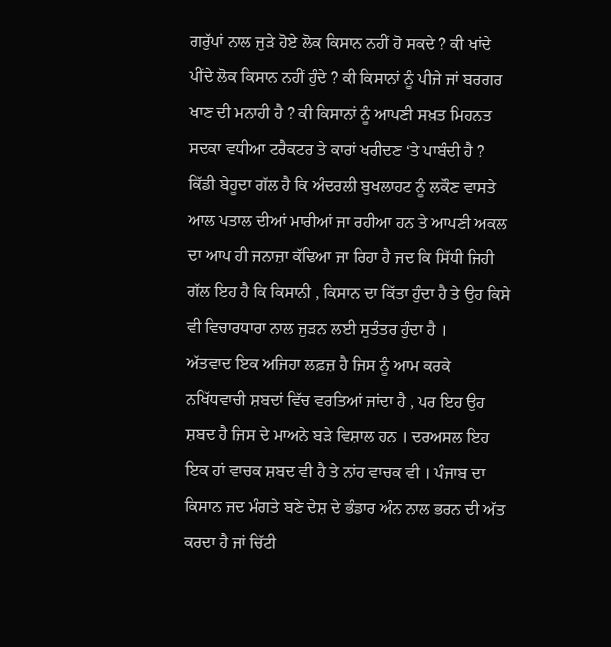ਗਰੁੱਪਾਂ ਨਾਲ ਜੁੜੇ ਹੋਏ ਲੋਕ ਕਿਸਾਨ ਨਹੀਂ ਹੋ ਸਕਦੇ ? ਕੀ ਖਾਂਦੇ ਪੀਂਦੇ ਲੋਕ ਕਿਸਾਨ ਨਹੀਂ ਹੁੰਦੇ ? ਕੀ ਕਿਸਾਨਾਂ ਨੂੰ ਪੀਜੇ ਜਾਂ ਬਰਗਰ ਖਾਣ ਦੀ ਮਨਾਹੀ ਹੈ ? ਕੀ ਕਿਸਾਨਾਂ ਨੂੰ ਆਪਣੀ ਸਖ਼ਤ ਮਿਹਨਤ ਸਦਕਾ ਵਧੀਆ ਟਰੈਕਟਰ ਤੇ ਕਾਰਾਂ ਖਰੀਦਣ ‘ਤੇ ਪਾਬੰਦੀ ਹੈ ? ਕਿੱਡੀ ਬੇਹੂਦਾ ਗੱਲ ਹੈ ਕਿ ਅੰਦਰਲੀ ਬੁਖਲਾਹਟ ਨੂੰ ਲਕੌਣ ਵਾਸਤੇ ਆਲ ਪਤਾਲ ਦੀਆਂ ਮਾਰੀਆਂ ਜਾ ਰਹੀਆ ਹਨ ਤੇ ਆਪਣੀ ਅਕਲ ਦਾ ਆਪ ਹੀ ਜਨਾਜ਼ਾ ਕੱਢਿਆ ਜਾ ਰਿਹਾ ਹੈ ਜਦ ਕਿ ਸਿੱਧੀ ਜਿਹੀ ਗੱਲ ਇਹ ਹੈ ਕਿ ਕਿਸਾਨੀ , ਕਿਸਾਨ ਦਾ ਕਿੱਤਾ ਹੁੰਦਾ ਹੈ ਤੇ ਉਹ ਕਿਸੇ ਵੀ ਵਿਚਾਰਧਾਰਾ ਨਾਲ ਜੁੜਨ ਲਈ ਸੁਤੰਤਰ ਹੁੰਦਾ ਹੈ ।
ਅੱਤਵਾਦ ਇਕ ਅਜਿਹਾ ਲਫ਼ਜ਼ ਹੈ ਜਿਸ ਨੂੰ ਆਮ ਕਰਕੇ ਨਖਿੱਧਵਾਚੀ ਸ਼ਬਦਾਂ ਵਿੱਚ ਵਰਤਿਆਂ ਜਾਂਦਾ ਹੈ , ਪਰ ਇਹ ਉਹ ਸ਼ਬਦ ਹੈ ਜਿਸ ਦੇ ਮਾਅਨੇ ਬੜੇ ਵਿਸ਼ਾਲ ਹਨ । ਦਰਅਸਲ ਇਹ ਇਕ ਹਾਂ ਵਾਚਕ ਸ਼ਬਦ ਵੀ ਹੈ ਤੇ ਨਾਂਹ ਵਾਚਕ ਵੀ । ਪੰਜਾਬ ਦਾ ਕਿਸਾਨ ਜਦ ਮੰਗਤੇ ਬਣੇ ਦੇਸ਼ ਦੇ ਭੰਡਾਰ ਅੰਨ ਨਾਲ ਭਰਨ ਦੀ ਅੱਤ ਕਰਦਾ ਹੈ ਜਾਂ ਚਿੱਟੀ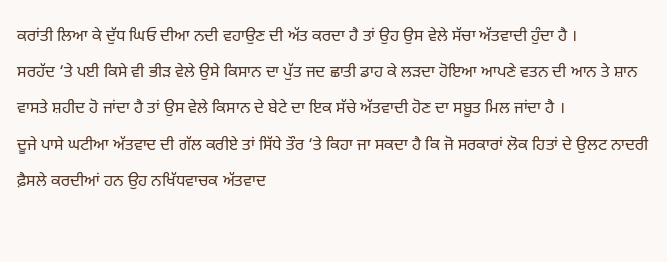ਕਰਾਂਤੀ ਲਿਆ ਕੇ ਦੁੱਧ ਘਿਓ ਦੀਆ ਨਦੀ ਵਹਾਉਣ ਦੀ ਅੱਤ ਕਰਦਾ ਹੈ ਤਾਂ ਉਹ ਉਸ ਵੇਲੇ ਸੱਚਾ ਅੱਤਵਾਦੀ ਹੁੰਦਾ ਹੈ ।
ਸਰਹੱਦ ‘ਤੇ ਪਈ ਕਿਸੇ ਵੀ ਭੀੜ ਵੇਲੇ ਉਸੇ ਕਿਸਾਨ ਦਾ ਪੁੱਤ ਜਦ ਛਾਤੀ ਡਾਹ ਕੇ ਲੜਦਾ ਹੋਇਆ ਆਪਣੇ ਵਤਨ ਦੀ ਆਨ ਤੇ ਸ਼ਾਨ ਵਾਸਤੇ ਸ਼ਹੀਦ ਹੋ ਜਾਂਦਾ ਹੈ ਤਾਂ ਉਸ ਵੇਲੇ ਕਿਸਾਨ ਦੇ ਬੇਟੇ ਦਾ ਇਕ ਸੱਚੇ ਅੱਤਵਾਦੀ ਹੋਣ ਦਾ ਸਬੂਤ ਮਿਲ ਜਾਂਦਾ ਹੈ ।
ਦੂਜੇ ਪਾਸੇ ਘਟੀਆ ਅੱਤਵਾਦ ਦੀ ਗੱਲ ਕਰੀਏ ਤਾਂ ਸਿੱਧੇ ਤੌਰ ‘ਤੇ ਕਿਹਾ ਜਾ ਸਕਦਾ ਹੈ ਕਿ ਜੋ ਸਰਕਾਰਾਂ ਲੋਕ ਹਿਤਾਂ ਦੇ ਉਲਟ ਨਾਦਰੀ ਫ਼ੈਸਲੇ ਕਰਦੀਆਂ ਹਨ ਉਹ ਨਖਿੱਧਵਾਚਕ ਅੱਤਵਾਦ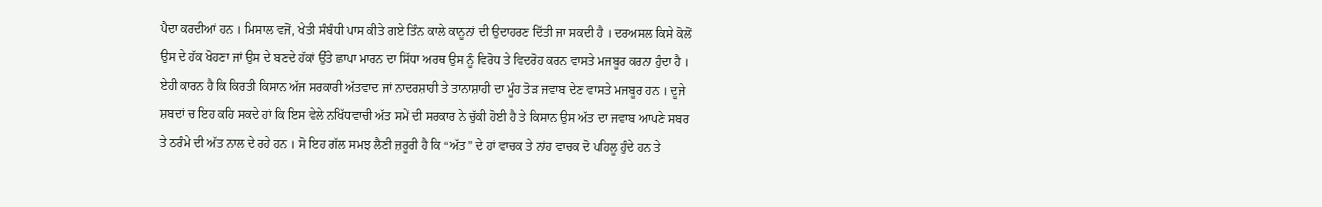ਪੈਦਾ ਕਰਦੀਆਂ ਹਨ । ਮਿਸਾਲ ਵਜੋਂ, ਖੇਤੀ ਸੰਬੰਧੀ ਪਾਸ ਕੀਤੇ ਗਏ ਤਿੰਨ ਕਾਲੇ ਕਾਨੂਨਾਂ ਦੀ ਉਦਾਹਰਣ ਦਿੱਤੀ ਜਾ ਸਕਦੀ ਹੈ । ਦਰਅਸਲ ਕਿਸੇ ਕੋਲੋਂ ਉਸ ਦੇ ਹੱਕ ਖੋਹਣਾ ਜਾਂ ਉਸ ਦੇ ਬਣਦੇ ਹੱਕਾਂ ਉੱਤੇ ਛਾਪਾ ਮਾਰਨ ਦਾ ਸਿੱਧਾ ਅਰਥ ਉਸ ਨੂੰ ਵਿਰੋਧ ਤੇ ਵਿਦਰੋਹ ਕਰਨ ਵਾਸਤੇ ਮਜਬੂਰ ਕਰਨਾ ਹੁੰਦਾ ਹੈ । ਏਹੀ ਕਾਰਨ ਹੈ ਕਿ ਕਿਰਤੀ ਕਿਸਾਨ ਅੱਜ ਸਰਕਾਰੀ ਅੱਤਵਾਦ ਜਾਂ ਨਾਦਰਸ਼ਾਹੀ ਤੇ ਤਾਨਾਸ਼ਾਹੀ ਦਾ ਮੂੰਹ ਤੋੜ ਜਵਾਬ ਦੇਣ ਵਾਸਤੇ ਮਜਬੂਰ ਹਨ । ਦੂਜੇ ਸ਼ਬਦਾਂ ਚ ਇਹ ਕਹਿ ਸਕਦੇ ਹਾਂ ਕਿ ਇਸ ਵੇਲੇ ਨਖਿੱਧਵਾਚੀ ਅੱਤ ਸਮੇਂ ਦੀ ਸਰਕਾਰ ਨੇ ਚੁੱਕੀ ਹੋਈ ਹੈ ਤੇ ਕਿਸਾਨ ਉਸ ਅੱਤ ਦਾ ਜਵਾਬ ਆਪਣੇ ਸਬਰ ਤੇ ਠਰੰਮੇ ਦੀ ਅੱਤ ਨਾਲ ਦੇ ਰਹੇ ਹਨ । ਸੋ ਇਹ ਗੱਲ ਸਮਝ ਲੈਣੀ ਜ਼ਰੂਰੀ ਹੈ ਕਿ “ਅੱਤ” ਦੇ ਹਾਂ ਵਾਚਕ ਤੇ ਨਾਂਹ ਵਾਚਕ ਦੋ ਪਹਿਲੂ ਹੁੰਦੇ ਹਨ ਤੇ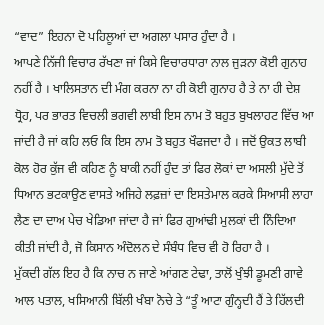“ਵਾਦ” ਇਹਨਾ ਦੋ ਪਹਿਲੂਆਂ ਦਾ ਅਗਲਾ ਪਸਾਰ ਹੁੰਦਾ ਹੈ ।
ਆਪਣੇ ਨਿੱਜੀ ਵਿਚਾਰ ਰੱਖਣਾ ਜਾਂ ਕਿਸੇ ਵਿਚਾਰਧਾਰਾ ਨਾਲ ਜੁੜਨਾ ਕੋਈ ਗੁਨਾਹ ਨਹੀਂ ਹੈ । ਖਾਲਿਸਤਾਨ ਦੀ ਮੰਗ ਕਰਨਾ ਨਾ ਹੀ ਕੋਈ ਗੁਨਾਹ ਹੈ ਤੇ ਨਾ ਹੀ ਦੇਸ਼ ਧ੍ਰੋਹ, ਪਰ ਭਾਰਤ ਵਿਚਲੀ ਭਗਵੀ ਲਾਬੀ ਇਸ ਨਾਮ ਤੋ ਬਹੁਤ ਬੁਖਲਾਹਟ ਵਿੱਚ ਆ ਜਾਂਦੀ ਹੈ ਜਾਂ ਕਹਿ ਲਓ ਕਿ ਇਸ ਨਾਮ ਤੋ ਬਹੁਤ ਖੌਫਜਦਾ ਹੈ । ਜਦੋਂ ਉਕਤ ਲਾਬੀ ਕੋਲ ਹੋਰ ਕੁੱਜ ਵੀ ਕਹਿਣ ਨੂੰ ਬਾਕੀ ਨਹੀਂ ਹੁੰਦ ਤਾਂ ਫਿਰ ਲੋਕਾਂ ਦਾ ਅਸਲੀ ਮੁੱਦੇ ਤੋਂ ਧਿਆਨ ਭਟਕਾਉਣ ਵਾਸਤੇ ਅਜਿਹੇ ਲਫ਼ਜ਼ਾਂ ਦਾ ਇਸਤੇਮਾਲ ਕਰਕੇ ਸਿਆਸੀ ਲਾਹਾ ਲੈਣ ਦਾ ਦਾਅ ਪੇਚ ਖੇਡਿਆ ਜਾਂਦਾ ਹੈ ਜਾਂ ਫਿਰ ਗੁਆਂਢੀ ਮੁਲਕਾਂ ਦੀ ਨਿੰਦਿਆ ਕੀਤੀ ਜਾਂਦੀ ਹੈ, ਜੋ ਕਿਸਾਨ ਅੰਦੋਲਨ ਦੇ ਸੰਬੰਧ ਵਿਚ ਵੀ ਹੋ ਰਿਹਾ ਹੈ ।
ਮੁੱਕਦੀ ਗੱਲ ਇਹ ਹੈ ਕਿ ਨਾਚ ਨ ਜਾਣੇ ਆਂਗਣ ਟੇਢਾ, ਤਾਲੋਂ ਖੁੰਝੀ ਡੂਮਣੀ ਗਾਵੇ ਆਲ ਪਤਾਲ, ਖਸਿਆਨੀ ਬਿੱਲੀ ਖੰਬਾ ਨੋਚੇ ਤੇ “ਤੂੰ ਆਟਾ ਗੁੰਨ੍ਹਦੀ ਹੈਂ ਤੇ ਹਿੱਲਦੀ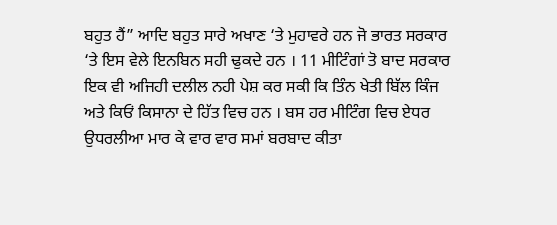ਬਹੁਤ ਹੈਂ” ਆਦਿ ਬਹੁਤ ਸਾਰੇ ਅਖਾਣ ‘ਤੇ ਮੁਹਾਵਰੇ ਹਨ ਜੋ ਭਾਰਤ ਸਰਕਾਰ ‘ਤੇ ਇਸ ਵੇਲੇ ਇਨਬਿਨ ਸਹੀ ਢੁਕਦੇ ਹਨ । 11 ਮੀਟਿੰਗਾਂ ਤੋ ਬਾਦ ਸਰਕਾਰ ਇਕ ਵੀ ਅਜਿਹੀ ਦਲੀਲ ਨਹੀ ਪੇਸ਼ ਕਰ ਸਕੀ ਕਿ ਤਿੰਨ ਖੇਤੀ ਬਿੱਲ ਕਿੰਜ ਅਤੇ ਕਿਓਂ ਕਿਸਾਨਾ ਦੇ ਹਿੱਤ ਵਿਚ ਹਨ । ਬਸ ਹਰ ਮੀਟਿੰਗ ਵਿਚ ਏਧਰ ਉਧਰਲੀਆ ਮਾਰ ਕੇ ਵਾਰ ਵਾਰ ਸਮਾਂ ਬਰਬਾਦ ਕੀਤਾ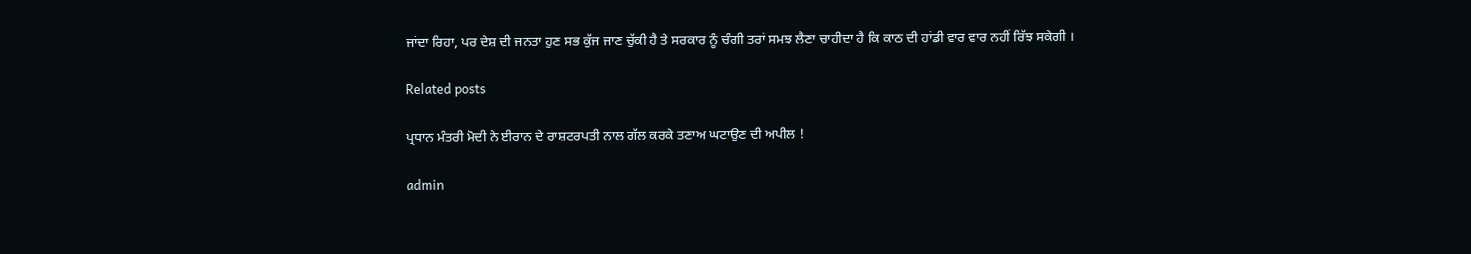ਜਾਂਦਾ ਰਿਹਾ, ਪਰ ਦੇਸ਼ ਦੀ ਜਨਤਾ ਹੁਣ ਸਭ ਕੁੱਜ ਜਾਣ ਚੁੱਕੀ ਹੈ ਤੇ ਸਰਕਾਰ ਨੂੰ ਚੰਗੀ ਤਰਾਂ ਸਮਝ ਲੈਣਾ ਚਾਹੀਦਾ ਹੈ ਕਿ ਕਾਠ ਦੀ ਹਾਂਡੀ ਵਾਰ ਵਾਰ ਨਹੀਂ ਰਿੱਝ ਸਕੇਗੀ ।

Related posts

ਪ੍ਰਧਾਨ ਮੰਤਰੀ ਮੋਦੀ ਨੇ ਈਰਾਨ ਦੇ ਰਾਸ਼ਟਰਪਤੀ ਨਾਲ ਗੱਲ ਕਰਕੇ ਤਣਾਅ ਘਟਾਉਣ ਦੀ ਅਪੀਲ !

admin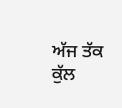ਅੱਜ ਤੱਕ ਕੁੱਲ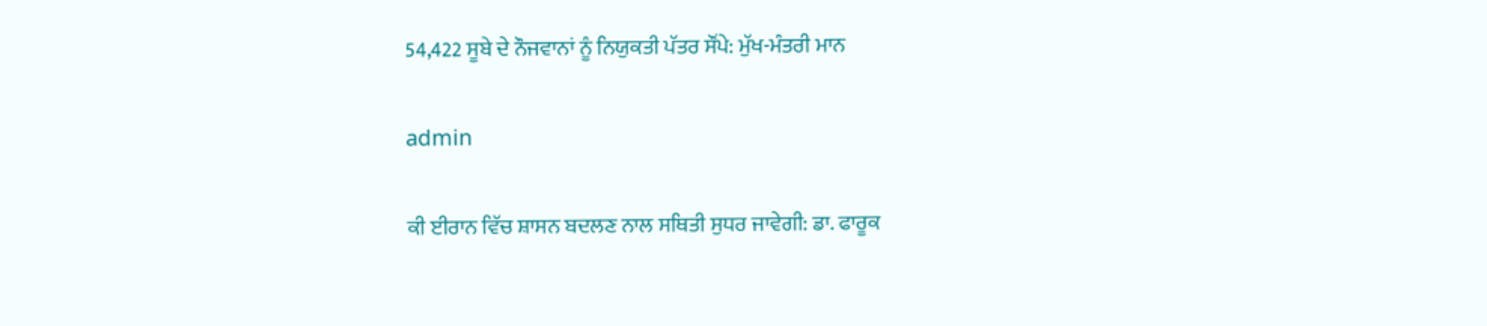54,422 ਸੂਬੇ ਦੇ ਨੌਜਵਾਨਾਂ ਨੂੰ ਨਿਯੁਕਤੀ ਪੱਤਰ ਸੌਂਪੇ: ਮੁੱਖ-ਮੰਤਰੀ ਮਾਨ

admin

ਕੀ ਈਰਾਨ ਵਿੱਚ ਸ਼ਾਸਨ ਬਦਲਣ ਨਾਲ ਸਥਿਤੀ ਸੁਧਰ ਜਾਵੇਗੀ: ਡਾ. ਫਾਰੂਕ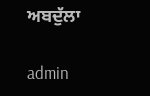ਅਬਦੁੱਲਾ

admin